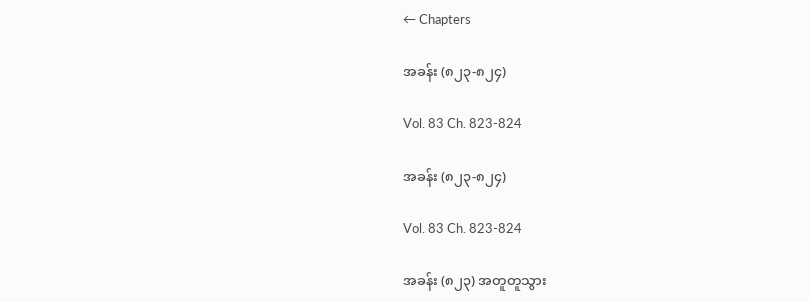← Chapters

အခန်း (၈၂၃-၈၂၄)

Vol. 83 Ch. 823-824

အခန်း (၈၂၃-၈၂၄)

Vol. 83 Ch. 823-824

အခန်း (၈၂၃) အတူတူသွား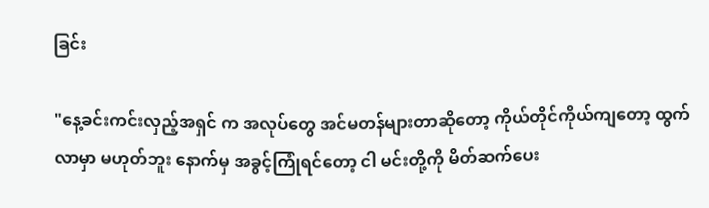ခြင်း

"နေ့ခင်းကင်းလှည့်အရှင် က အလုပ်တွေ အင်မတန်များတာဆိုတော့ ကိုယ်တိုင်ကိုယ်ကျတော့ ထွက်လာမှာ မဟုတ်ဘူး နောက်မှ အခွင့်ကြုံရင်တော့ ငါ မင်းတို့ကို မိတ်ဆက်ပေး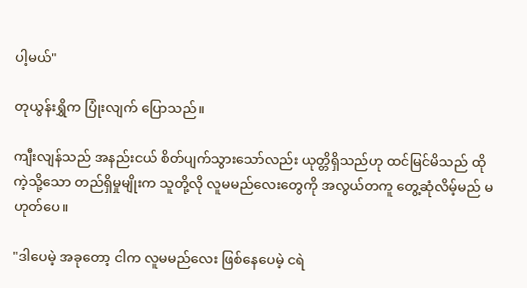ပါ့မယ်"

တုယွန်းရွှိက ပြုံးလျက် ပြောသည်။

ကျီးလျန်သည် အနည်းငယ် စိတ်ပျက်သွားသော်လည်း ယုတ္တိရှိသည်ဟု ထင်မြင်မိသည် ထိုကဲ့သို့သော တည်ရှိမှုမျိုးက သူတို့လို လူမမည်လေးတွေကို အလွယ်တကူ တွေ့ဆုံလိမ့်မည် မဟုတ်ပေ။

"ဒါပေမဲ့ အခုတော့ ငါက လူမမည်လေး ဖြစ်နေပေမဲ့ ငရဲ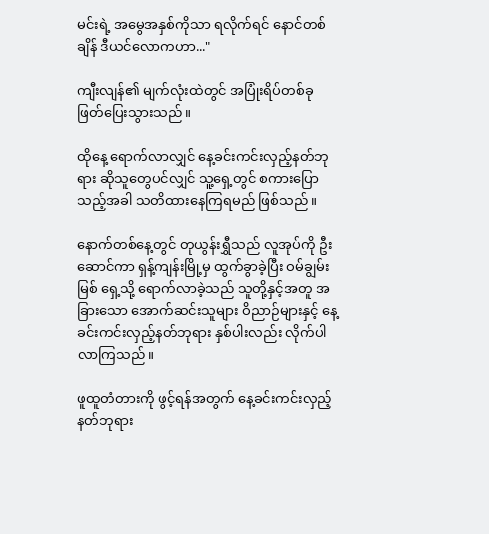မင်းရဲ့ အမွေအနှစ်ကိုသာ ရလိုက်ရင် နောင်တစ်ချိန် ဒီယင်လောကဟာ..."

ကျီးလျန်၏ မျက်လုံးထဲတွင် အပြုံးရိပ်တစ်ခု ဖြတ်ပြေးသွားသည်။

ထိုနေ့ ရောက်လာလျှင် နေ့ခင်းကင်းလှည့်နတ်ဘုရား ဆိုသူတွေပင်လျှင် သူ့ရှေ့တွင် စကားပြောသည့်အခါ သတိထားနေကြရမည် ဖြစ်သည်။

နောက်တစ်နေ့တွင် တုယွန်းရွှီသည် လူအုပ်ကို ဦးဆောင်ကာ ရှန့်ကျန်းမြို့မှ ထွက်ခွာခဲ့ပြီး ဝမ်ချွမ်းမြစ် ရှေ့သို့ ရောက်လာခဲ့သည် သူတို့နှင့်အတူ အခြားသော အောက်ဆင်းသူများ ဝိညာဉ်များနှင့် နေ့ခင်းကင်းလှည့်နတ်ဘုရား နှစ်ပါးလည်း လိုက်ပါလာကြသည်။

ဖူထူတံတားကို ဖွင့်ရန်အတွက် နေ့ခင်းကင်းလှည့်နတ်ဘုရား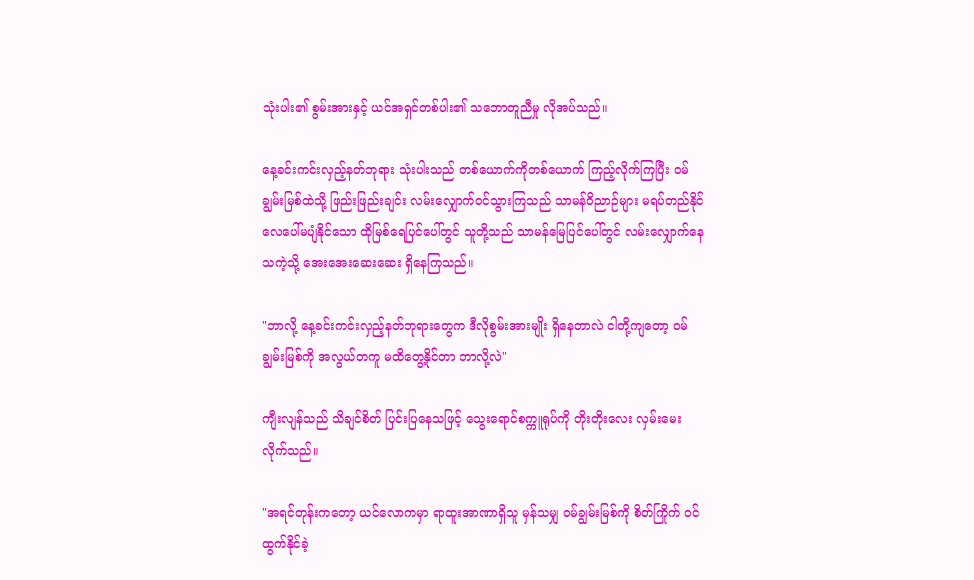သုံးပါး၏ စွမ်းအားနှင့် ယင်အရှင်တစ်ပါး၏ သဘောတူညီမှု လိုအပ်သည်။

နေ့ခင်းကင်းလှည့်နတ်ဘုရား သုံးပါးသည် တစ်ယောက်ကိုတစ်ယောက် ကြည့်လိုက်ကြပြီး ဝမ်ချွမ်းမြစ်ထဲသို့ ဖြည်းဖြည်းချင်း လမ်းလျှောက်ဝင်သွားကြသည် သာမန်ဝိညာဉ်များ မရပ်တည်နိုင် လေပေါ်မပျံနိုင်သော ထိုမြစ်ရေပြင်ပေါ်တွင် သူတို့သည် သာမန်မြေပြင်ပေါ်တွင် လမ်းလျှောက်နေသကဲ့သို့ အေးအေးဆေးဆေး ရှိနေကြသည်။

"ဘာလို့ နေ့ခင်းကင်းလှည့်နတ်ဘုရားတွေက ဒီလိုစွမ်းအားမျိုး ရှိနေတာလဲ ငါတို့ကျတော့ ဝမ်ချွမ်းမြစ်ကို အလွယ်တကူ မထိတွေ့နိုင်တာ ဘာလို့လဲ"

ကျီးလျန်သည် သိချင်စိတ် ပြင်းပြနေသဖြင့် သွေးရောင်စက္ကူရုပ်ကို တိုးတိုးလေး လှမ်းမေးလိုက်သည်။

"အရင်တုန်းကတော့ ယင်လောကမှာ ရာထူးအာဏာရှိသူ မှန်သမျှ ဝမ်ချွမ်းမြစ်ကို စိတ်ကြိုက် ဝင်ထွက်နိုင်ခဲ့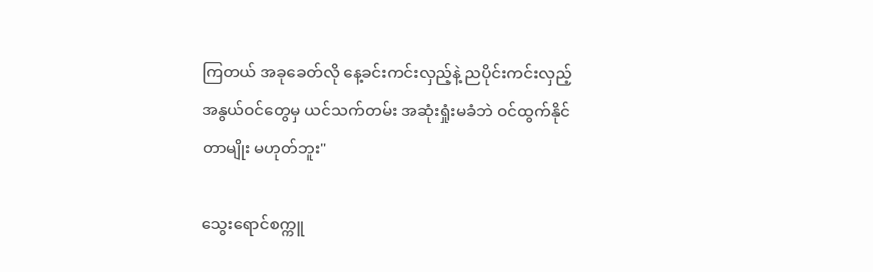ကြတယ် အခုခေတ်လို နေ့ခင်းကင်းလှည့်နဲ့ ညပိုင်းကင်းလှည့် အနွယ်ဝင်တွေမှ ယင်သက်တမ်း အဆုံးရှုံးမခံဘဲ ဝင်ထွက်နိုင်တာမျိုး မဟုတ်ဘူး"

သွေးရောင်စက္ကူ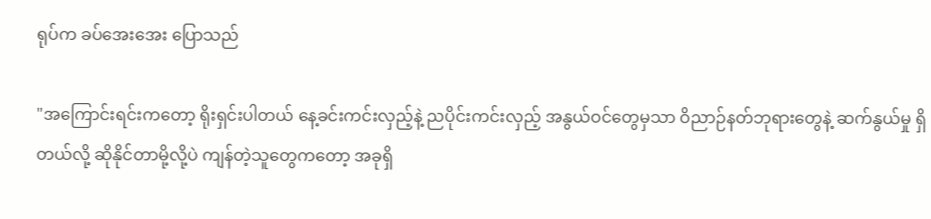ရုပ်က ခပ်အေးအေး ပြောသည်

"အကြောင်းရင်းကတော့ ရိုးရှင်းပါတယ် နေ့ခင်းကင်းလှည့်နဲ့ ညပိုင်းကင်းလှည့် အနွယ်ဝင်တွေမှသာ ဝိညာဉ်နတ်ဘုရားတွေနဲ့ ဆက်နွယ်မှု ရှိတယ်လို့ ဆိုနိုင်တာမို့လို့ပဲ ကျန်တဲ့သူတွေကတော့ အခုရှိ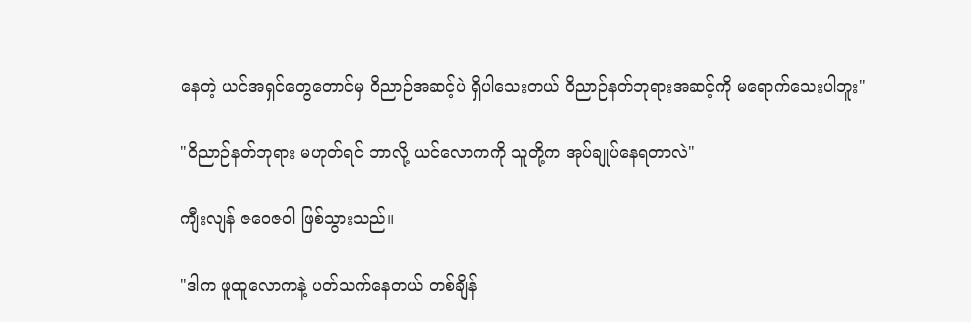နေတဲ့ ယင်အရှင်တွေတောင်မှ ဝိညာဉ်အဆင့်ပဲ ရှိပါသေးတယ် ဝိညာဉ်နတ်ဘုရားအဆင့်ကို မရောက်သေးပါဘူး"

"ဝိညာဉ်နတ်ဘုရား မဟုတ်ရင် ဘာလို့ ယင်လောကကို သူတို့က အုပ်ချုပ်နေရတာလဲ"

ကျီးလျန် ဇဝေဇဝါ ဖြစ်သွားသည်။

"ဒါက ဖူထူလောကနဲ့ ပတ်သက်နေတယ် တစ်ချိန်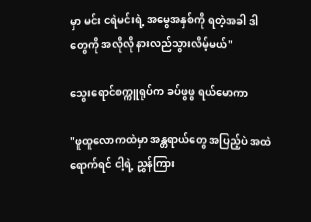မှာ မင်း ငရဲမင်းရဲ့ အမွေအနှစ်ကို ရတဲ့အခါ ဒါတွေကို အလိုလို နားလည်သွားလိမ့်မယ်"

သွေးရောင်စက္ကူရုပ်က ခပ်ဖွဖွ ရယ်မောကာ

"ဖူထူလောကထဲမှာ အန္တရာယ်တွေ အပြည့်ပဲ အထဲရောက်ရင် ငါ့ရဲ့ ညွှန်ကြား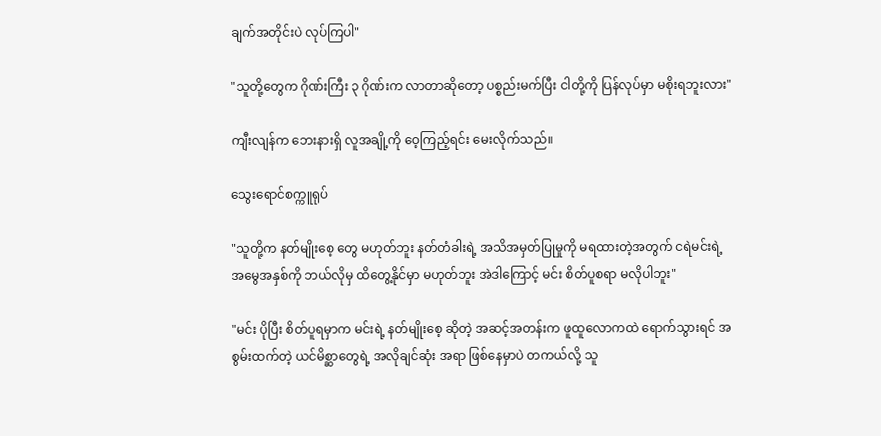ချက်အတိုင်းပဲ လုပ်ကြပါ"

"သူတို့တွေက ဂိုဏ်းကြီး ၃ ဂိုဏ်းက လာတာဆိုတော့ ပစ္စည်းမက်ပြီး ငါတို့ကို ပြန်လုပ်မှာ မစိုးရဘူးလား"

ကျီးလျန်က ဘေးနားရှိ လူအချို့ကို ဝေ့ကြည့်ရင်း မေးလိုက်သည်။

သွေးရောင်စက္ကူရုပ်

"သူတို့က နတ်မျိုးစေ့ တွေ မဟုတ်ဘူး နတ်တံခါးရဲ့ အသိအမှတ်ပြုမှုကို မရထားတဲ့အတွက် ငရဲမင်းရဲ့ အမွေအနှစ်ကို ဘယ်လိုမှ ထိတွေ့နိုင်မှာ မဟုတ်ဘူး အဲဒါကြောင့် မင်း စိတ်ပူစရာ မလိုပါဘူး"

"မင်း ပိုပြီး စိတ်ပူရမှာက မင်းရဲ့ နတ်မျိုးစေ့ ဆိုတဲ့ အဆင့်အတန်းက ဖူထူလောကထဲ ရောက်သွားရင် အစွမ်းထက်တဲ့ ယင်မိစ္ဆာတွေရဲ့ အလိုချင်ဆုံး အရာ ဖြစ်နေမှာပဲ တကယ်လို့ သူ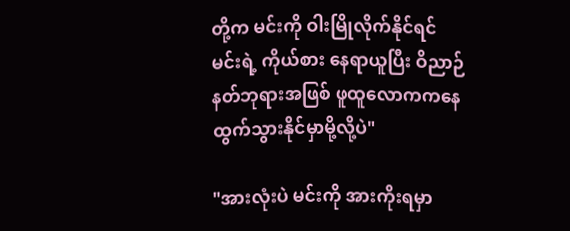တို့က မင်းကို ဝါးမြိုလိုက်နိုင်ရင် မင်းရဲ့ ကိုယ်စား နေရာယူပြီး ဝိညာဉ်နတ်ဘုရားအဖြစ် ဖူထူလောကကနေ ထွက်သွားနိုင်မှာမို့လို့ပဲ"

"အားလုံးပဲ မင်းကို အားကိုးရမှာ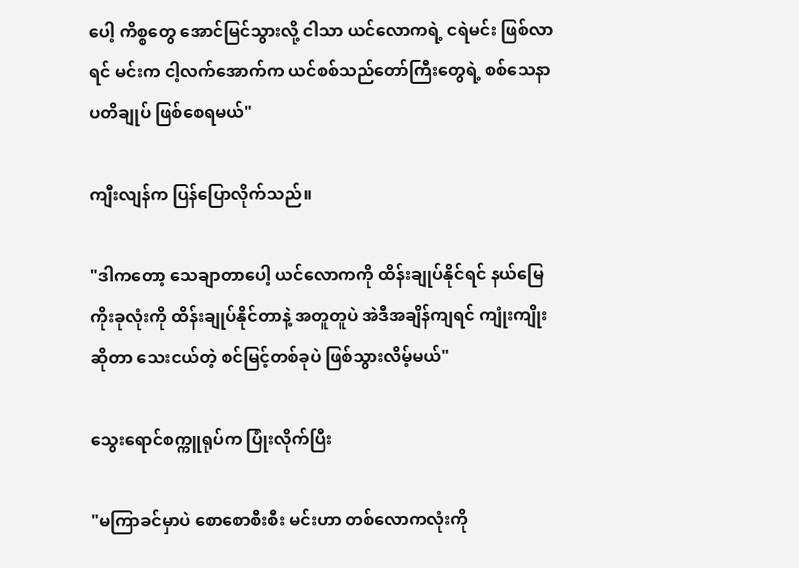ပေါ့ ကိစ္စတွေ အောင်မြင်သွားလို့ ငါသာ ယင်လောကရဲ့ ငရဲမင်း ဖြစ်လာရင် မင်းက ငါ့လက်အောက်က ယင်စစ်သည်တော်ကြီးတွေရဲ့ စစ်သေနာပတိချုပ် ဖြစ်စေရမယ်"

ကျီးလျန်က ပြန်ပြောလိုက်သည်။

"ဒါကတော့ သေချာတာပေါ့ ယင်လောကကို ထိန်းချုပ်နိုင်ရင် နယ်မြေကိုးခုလုံးကို ထိန်းချုပ်နိုင်တာနဲ့ အတူတူပဲ အဲဒီအချိန်ကျရင် ကျုံးကျိုး ဆိုတာ သေးငယ်တဲ့ စင်မြင့်တစ်ခုပဲ ဖြစ်သွားလိမ့်မယ်"

သွေးရောင်စက္ကူရုပ်က ပြုံးလိုက်ပြီး

"မကြာခင်မှာပဲ စောစောစီးစီး မင်းဟာ တစ်လောကလုံးကို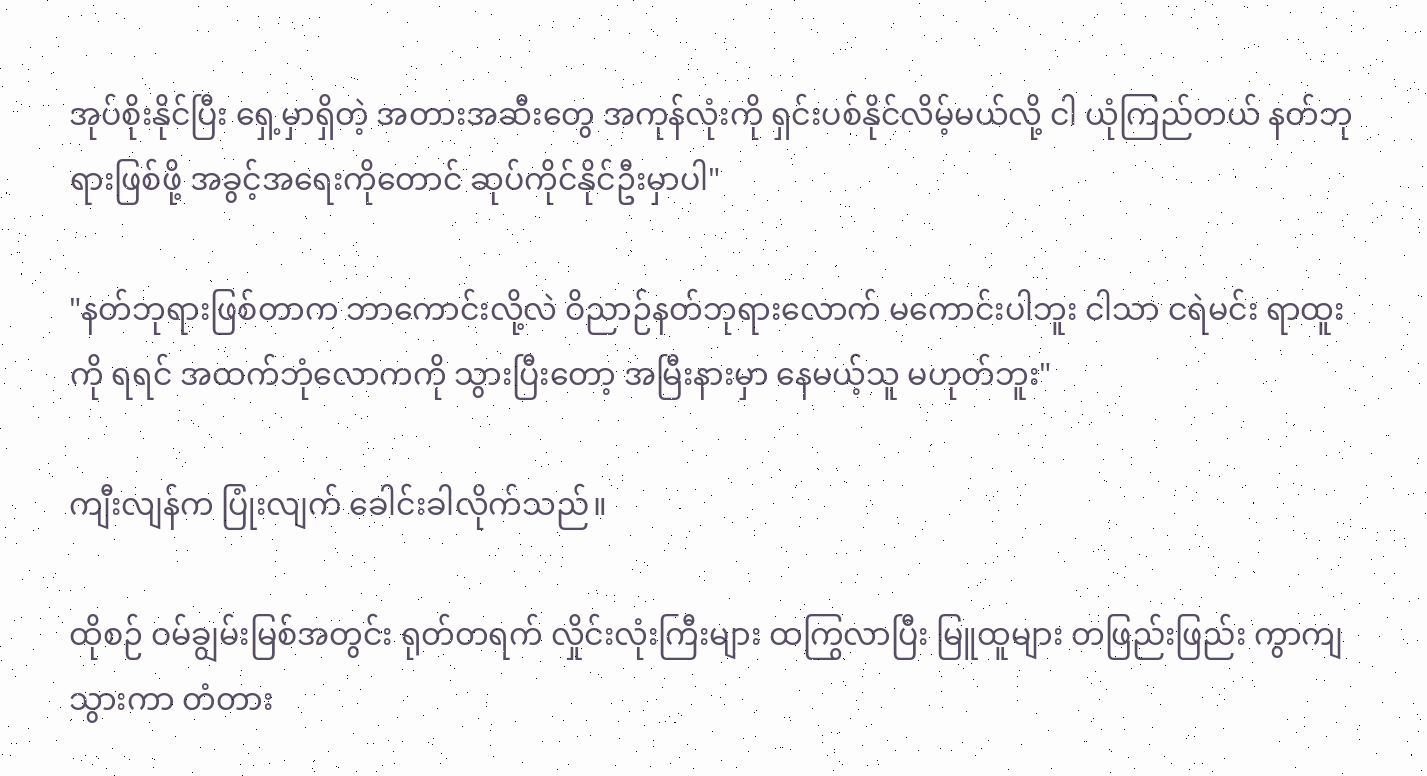အုပ်စိုးနိုင်ပြီး ရှေ့မှာရှိတဲ့ အတားအဆီးတွေ အကုန်လုံးကို ရှင်းပစ်နိုင်လိမ့်မယ်လို့ ငါ ယုံကြည်တယ် နတ်ဘုရားဖြစ်ဖို့ အခွင့်အရေးကိုတောင် ဆုပ်ကိုင်နိုင်ဦးမှာပါ"

"နတ်ဘုရားဖြစ်တာက ဘာကောင်းလို့လဲ ဝိညာဉ်နတ်ဘုရားလောက် မကောင်းပါဘူး ငါသာ ငရဲမင်း ရာထူးကို ရရင် အထက်ဘုံလောကကို သွားပြီးတော့ အမြီးနားမှာ နေမယ့်သူ မဟုတ်ဘူး"

ကျီးလျန်က ပြုံးလျက် ခေါင်းခါလိုက်သည်။

ထိုစဉ် ဝမ်ချွမ်းမြစ်အတွင်း ရုတ်တရက် လှိုင်းလုံးကြီးများ ထကြွလာပြီး မြူထူများ တဖြည်းဖြည်း ကွာကျသွားကာ တံတား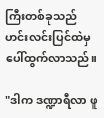ကြီးတစ်ခုသည် ဟင်းလင်းပြင်ထဲမှ ပေါ်ထွက်လာသည်။

"ဒါက ဒဏ္ဍာရီလာ ဖူ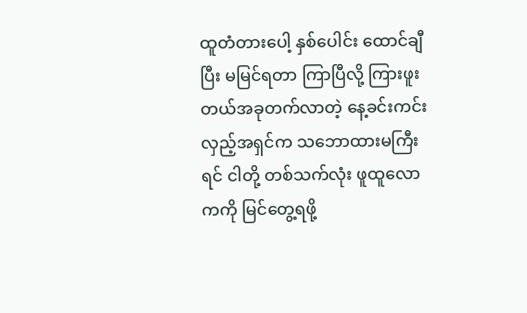ထူတံတားပေါ့ နှစ်ပေါင်း ထောင်ချီပြီး မမြင်ရတာ ကြာပြီလို့ ကြားဖူးတယ်အခုတက်လာတဲ့ နေ့ခင်းကင်းလှည့်အရှင်က သဘောထားမကြီးရင် ငါတို့ တစ်သက်လုံး ဖူထူလောကကို မြင်တွေ့ရဖို့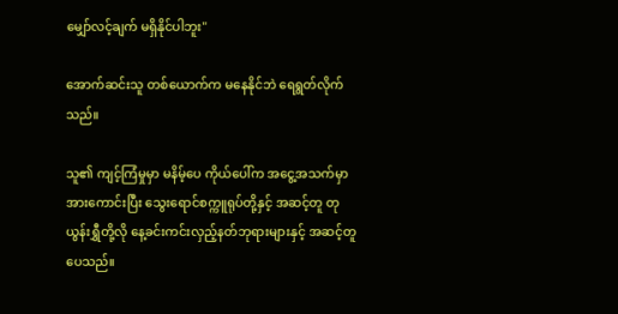မျှော်လင့်ချက် မရှိနိုင်ပါဘူး"

အောက်ဆင်းသူ တစ်ယောက်က မနေနိုင်ဘဲ ရေရွတ်လိုက်သည်။

သူ၏ ကျင့်ကြံမှုမှာ မနိမ့်ပေ ကိုယ်ပေါ်က အငွေ့အသက်မှာ အားကောင်းပြီး သွေးရောင်စက္ကူရုပ်တို့နှင့် အဆင့်တူ တုယွန်းရွှီတို့လို နေ့ခင်းကင်းလှည့်နတ်ဘုရားများနှင့် အဆင့်တူပေသည်။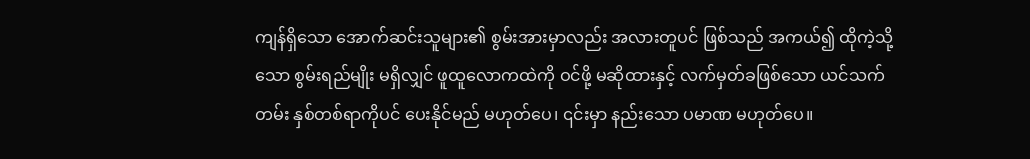ကျန်ရှိသော အောက်ဆင်းသူများ၏ စွမ်းအားမှာလည်း အလားတူပင် ဖြစ်သည် အကယ်၍ ထိုကဲ့သို့သော စွမ်းရည်မျိုး မရှိလျှင် ဖူထူလောကထဲကို ဝင်ဖို့ မဆိုထားနှင့် လက်မှတ်ခဖြစ်သော ယင်သက်တမ်း နှစ်တစ်ရာကိုပင် ပေးနိုင်မည် မဟုတ်ပေ၊ ၎င်းမှာ နည်းသော ပမာဏ မဟုတ်ပေ။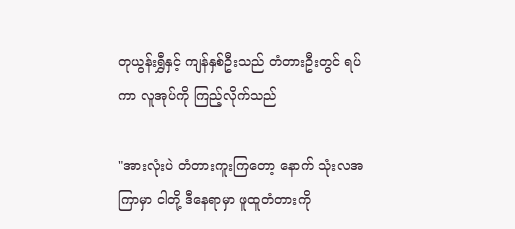တုယွန်းရွှီနှင့် ကျန်နှစ်ဦးသည် တံတားဦးတွင် ရပ်ကာ လူအုပ်ကို ကြည့်လိုက်သည်

"အားလုံးပဲ တံတားကူးကြတော့ နောက် သုံးလအကြာမှာ ငါတို့ ဒီနေရာမှာ ဖူထူတံတားကို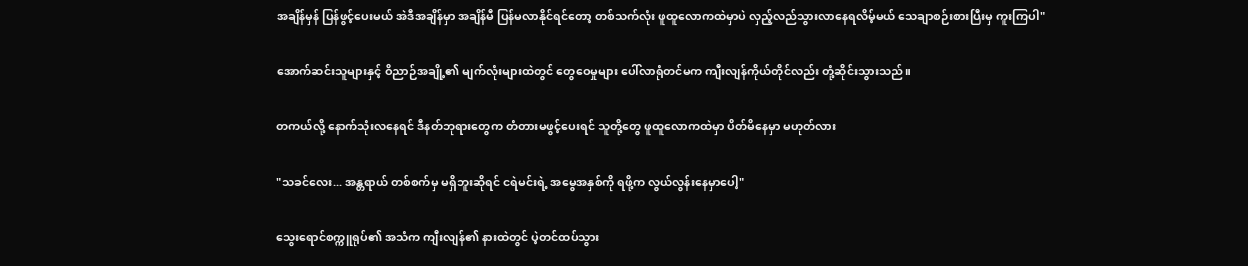အချိန်မှန် ပြန်ဖွင့်ပေးမယ် အဲဒီအချိန်မှာ အချိန်မီ ပြန်မလာနိုင်ရင်တော့ တစ်သက်လုံး ဖူထူလောကထဲမှာပဲ လှည့်လည်သွားလာနေရလိမ့်မယ် သေချာစဉ်းစားပြီးမှ ကူးကြပါ"

အောက်ဆင်းသူများနှင့် ဝိညာဉ်အချို့၏ မျက်လုံးများထဲတွင် တွေဝေမှုများ ပေါ်လာရုံတင်မက ကျီးလျန်ကိုယ်တိုင်လည်း တုံ့ဆိုင်းသွားသည်။

တကယ်လို့ နောက်သုံးလနေရင် ဒီနတ်ဘုရားတွေက တံတားမဖွင့်ပေးရင် သူတို့တွေ ဖူထူလောကထဲမှာ ပိတ်မိနေမှာ မဟုတ်လား

"သခင်လေး... အန္တရာယ် တစ်စက်မှ မရှိဘူးဆိုရင် ငရဲမင်းရဲ့ အမွေအနှစ်ကို ရဖို့က လွယ်လွန်းနေမှာပေါ့"

သွေးရောင်စက္ကူရုပ်၏ အသံက ကျီးလျန်၏ နားထဲတွင် ပဲ့တင်ထပ်သွား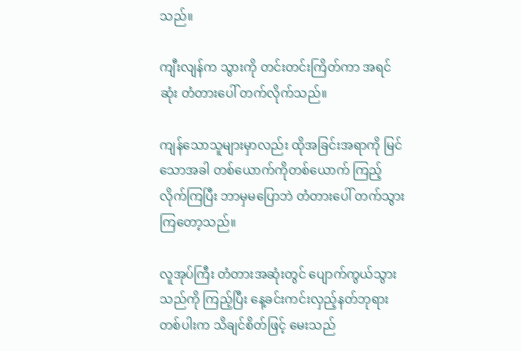သည်။

ကျီးလျန်က သွားကို တင်းတင်းကြိတ်ကာ အရင်ဆုံး တံတားပေါ် တက်လိုက်သည်။

ကျန်သောသူများမှာလည်း ထိုအခြင်းအရာကို မြင်သောအခါ တစ်ယောက်ကိုတစ်ယောက် ကြည့်လိုက်ကြပြီး ဘာမှမပြောဘဲ တံတားပေါ် တက်သွားကြတော့သည်။

လူအုပ်ကြီး တံတားအဆုံးတွင် ပျောက်ကွယ်သွားသည်ကို ကြည့်ပြီး နေ့ခင်းကင်းလှည့်နတ်ဘုရား တစ်ပါးက သိချင်စိတ်ဖြင့် မေးသည်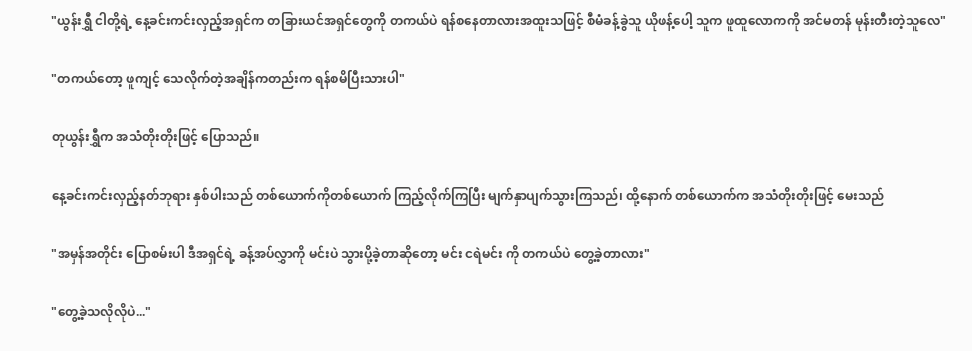"ယွန်းရွှီ ငါတို့ရဲ့ နေ့ခင်းကင်းလှည့်အရှင်က တခြားယင်အရှင်တွေကို တကယ်ပဲ ရန်စနေတာလားအထူးသဖြင့် စီမံခန့်ခွဲသူ ယိုဖန့်ပေါ့ သူက ဖူထူလောကကို အင်မတန် မုန်းတီးတဲ့သူလေ"

"တကယ်တော့ ဖူကျင့် သေလိုက်တဲ့အချိန်ကတည်းက ရန်စမိပြီးသားပါ"

တုယွန်းရွှီက အသံတိုးတိုးဖြင့် ပြောသည်။

နေ့ခင်းကင်းလှည့်နတ်ဘုရား နှစ်ပါးသည် တစ်ယောက်ကိုတစ်ယောက် ကြည့်လိုက်ကြပြီး မျက်နှာပျက်သွားကြသည်၊ ထို့နောက် တစ်ယောက်က အသံတိုးတိုးဖြင့် မေးသည်

"အမှန်အတိုင်း ပြောစမ်းပါ ဒီအရှင်ရဲ့ ခန့်အပ်လွှာကို မင်းပဲ သွားပို့ခဲ့တာဆိုတော့ မင်း ငရဲမင်း ကို တကယ်ပဲ တွေ့ခဲ့တာလား"

"တွေ့ခဲ့သလိုလိုပဲ..."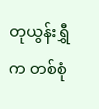တုယွန်းရွှီက တစ်စုံ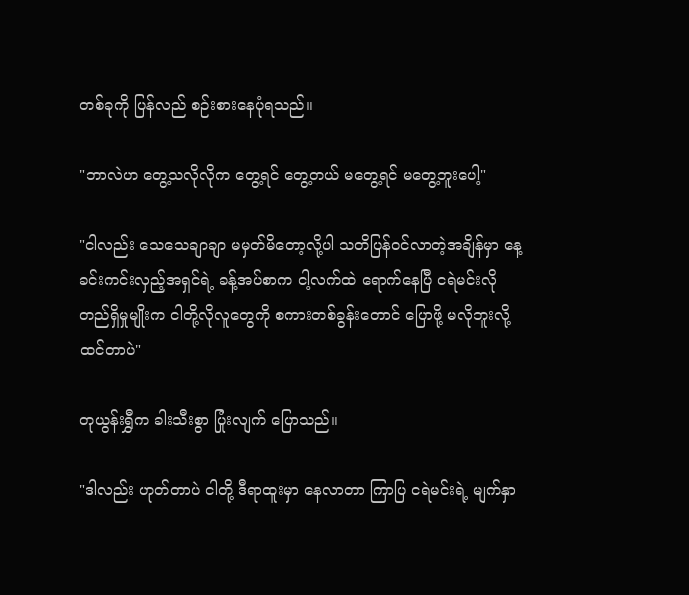တစ်ခုကို ပြန်လည် စဉ်းစားနေပုံရသည်။

"ဘာလဲဟ တွေ့သလိုလိုက တွေ့ရင် တွေ့တယ် မတွေ့ရင် မတွေ့ဘူးပေါ့"

"ငါလည်း သေသေချာချာ မမှတ်မိတော့လို့ပါ သတိပြန်ဝင်လာတဲ့အချိန်မှာ နေ့ခင်းကင်းလှည့်အရှင်ရဲ့ ခန့်အပ်စာက ငါ့လက်ထဲ ရောက်နေပြီ ငရဲမင်းလို တည်ရှိမှုမျိုးက ငါတို့လိုလူတွေကို စကားတစ်ခွန်းတောင် ပြောဖို့ မလိုဘူးလို့ ထင်တာပဲ"

တုယွန်းရွှီက ခါးသီးစွာ ပြုံးလျက် ပြောသည်။

"ဒါလည်း ဟုတ်တာပဲ ငါတို့ ဒီရာထူးမှာ နေလာတာ ကြာပြ ငရဲမင်းရဲ့ မျက်နှာ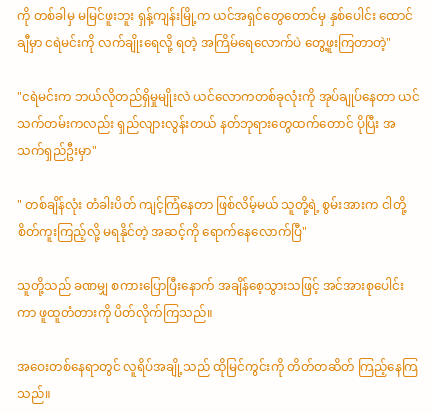ကို တစ်ခါမှ မမြင်ဖူးဘူး ရှန့်ကျန်းမြို့က ယင်အရှင်တွေတောင်မှ နှစ်ပေါင်း ထောင်ချီမှာ ငရဲမင်းကို လက်ချိုးရေလို့ ရတဲ့ အကြိမ်ရေလောက်ပဲ တွေ့ဖူးကြတာတဲ့"

"ငရဲမင်းက ဘယ်လိုတည်ရှိမှုမျိုးလဲ ယင်လောကတစ်ခုလုံးကို အုပ်ချုပ်နေတာ ယင်သက်တမ်းကလည်း ရှည်လျားလွန်းတယ် နတ်ဘုရားတွေထက်တောင် ပိုပြီး အသက်ရှည်ဦးမှာ"

" တစ်ချိန်လုံး တံခါးပိတ် ကျင့်ကြံနေတာ ဖြစ်လိမ့်မယ် သူတို့ရဲ့ စွမ်းအားက ငါတို့ စိတ်ကူးကြည့်လို့ မရနိုင်တဲ့ အဆင့်ကို ရောက်နေလောက်ပြီ"

သူတို့သည် ခဏမျှ စကားပြောပြီးနောက် အချိန်စေ့သွားသဖြင့် အင်အားစုပေါင်းကာ ဖူထူတံတားကို ပိတ်လိုက်ကြသည်။

အဝေးတစ်နေရာတွင် လူရိပ်အချို့သည် ထိုမြင်ကွင်းကို တိတ်တဆိတ် ကြည့်နေကြသည်။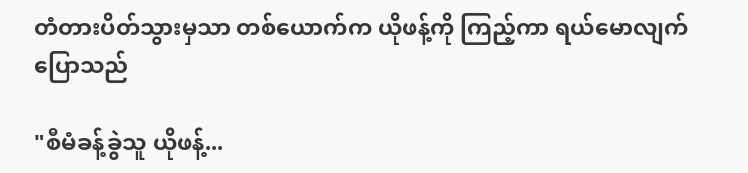တံတားပိတ်သွားမှသာ တစ်ယောက်က ယိုဖန့်ကို ကြည့်ကာ ရယ်မောလျက် ပြောသည်

"စီမံခန့်ခွဲသူ ယိုဖန့်...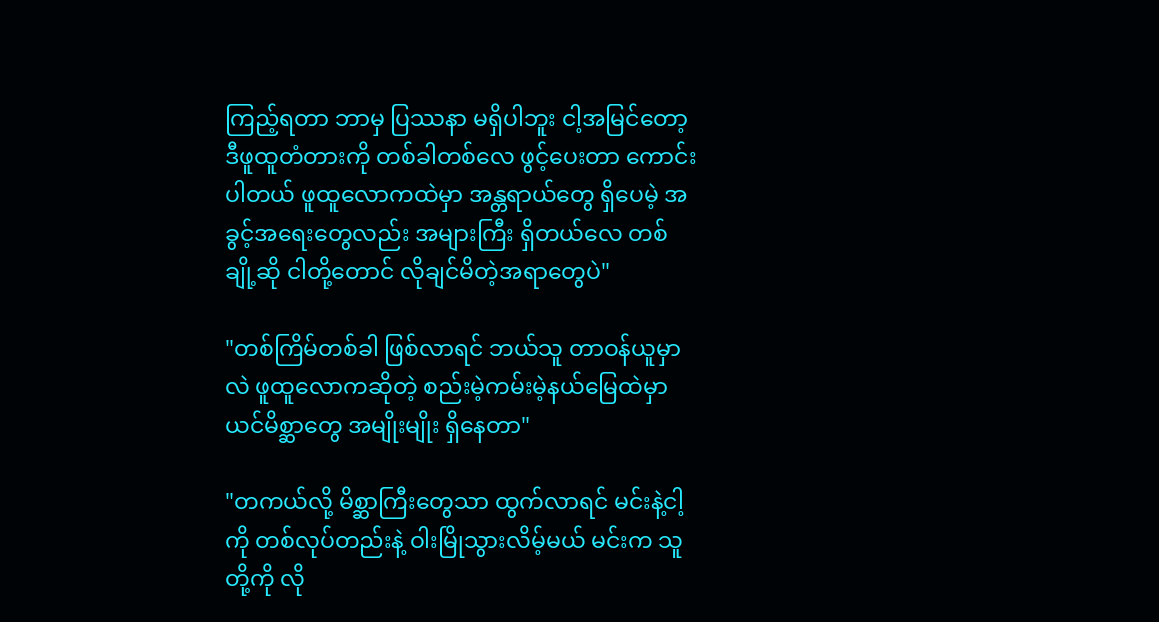ကြည့်ရတာ ဘာမှ ပြဿနာ မရှိပါဘူး ငါ့အမြင်တော့ ဒီဖူထူတံတားကို တစ်ခါတစ်လေ ဖွင့်ပေးတာ ကောင်းပါတယ် ဖူထူလောကထဲမှာ အန္တရာယ်တွေ ရှိပေမဲ့ အခွင့်အရေးတွေလည်း အများကြီး ရှိတယ်လေ တစ်ချို့ဆို ငါတို့တောင် လိုချင်မိတဲ့အရာတွေပဲ"

"တစ်ကြိမ်တစ်ခါ ဖြစ်လာရင် ဘယ်သူ တာဝန်ယူမှာလဲ ဖူထူလောကဆိုတဲ့ စည်းမဲ့ကမ်းမဲ့နယ်မြေထဲမှာ ယင်မိစ္ဆာတွေ အမျိုးမျိုး ရှိနေတာ"

"တကယ်လို့ မိစ္ဆာကြီးတွေသာ ထွက်လာရင် မင်းနဲ့ငါ့ကို တစ်လုပ်တည်းနဲ့ ဝါးမြိုသွားလိမ့်မယ် မင်းက သူတို့ကို လို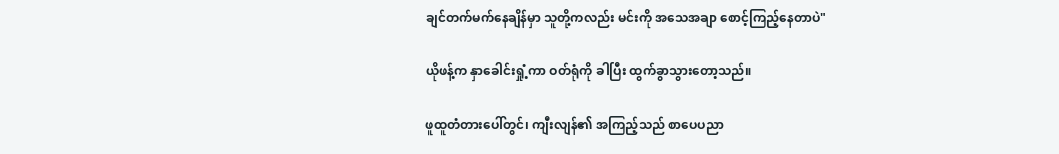ချင်တက်မက်နေချိန်မှာ သူတို့ကလည်း မင်းကို အသေအချာ စောင့်ကြည့်နေတာပဲ"

ယိုဖန့်က နှာခေါင်းရှုံ့ကာ ဝတ်ရုံကို ခါပြီး ထွက်ခွာသွားတော့သည်။

ဖူထူတံတားပေါ်တွင်၊ ကျီးလျန်၏ အကြည့်သည် စာပေပညာ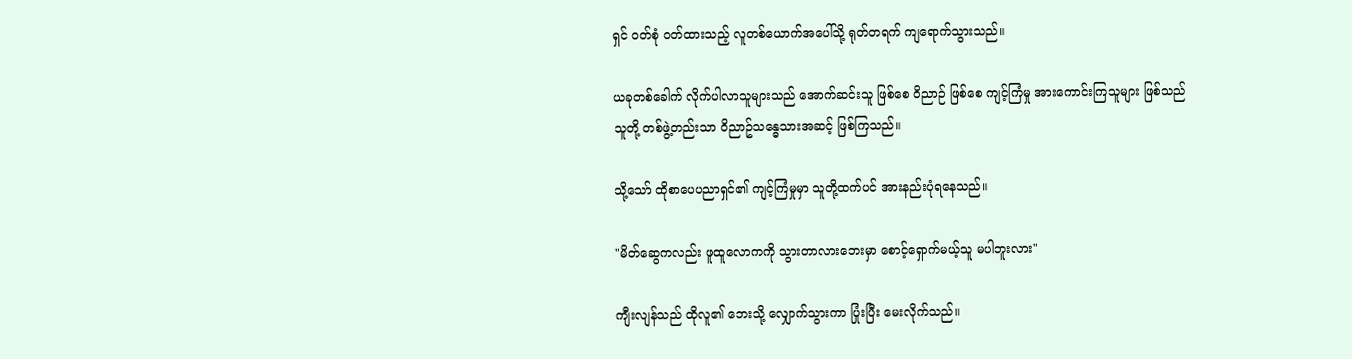ရှင် ဝတ်စုံ ဝတ်ထားသည့် လူတစ်ယောက်အပေါ်သို့ ရုတ်တရက် ကျရောက်သွားသည်။

ယခုတစ်ခေါက် လိုက်ပါလာသူများသည် အောက်ဆင်းသူ ဖြစ်စေ ဝိညာဉ် ဖြစ်စေ ကျင့်ကြံမှု အားကောင်းကြသူများ ဖြစ်သည် သူတို့ တစ်ဖွဲ့တည်းသာ ဝိညာဥ်သန္ဓေသားအဆင့် ဖြစ်ကြသည်။

သို့သော် ထိုစာပေပညာရှင်၏ ကျင့်ကြံမှုမှာ သူတို့ထက်ပင် အားနည်းပုံရနေသည်။

"မိတ်ဆွေကလည်း ဖူထူလောကကို သွားတာလားဘေးမှာ စောင့်ရှောက်မယ့်သူ မပါဘူးလား"

ကျီးလျန်သည် ထိုလူ၏ ဘေးသို့ လျှောက်သွားကာ ပြုံးပြီး မေးလိုက်သည်။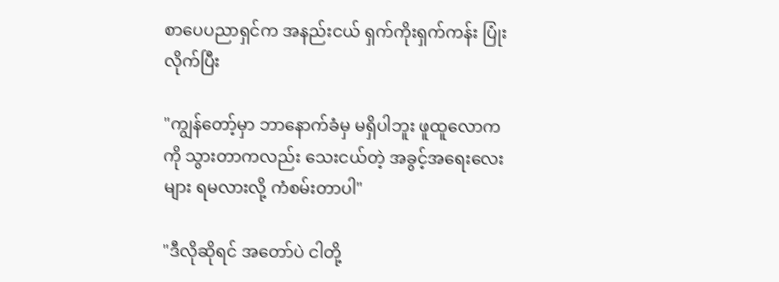စာပေပညာရှင်က အနည်းငယ် ရှက်ကိုးရှက်ကန်း ပြုံးလိုက်ပြီး

"ကျွန်တော့်မှာ ဘာနောက်ခံမှ မရှိပါဘူး ဖူထူလောကကို သွားတာကလည်း သေးငယ်တဲ့ အခွင့်အရေးလေးများ ရမလားလို့ ကံစမ်းတာပါ"

"ဒီလိုဆိုရင် အတော်ပဲ ငါတို့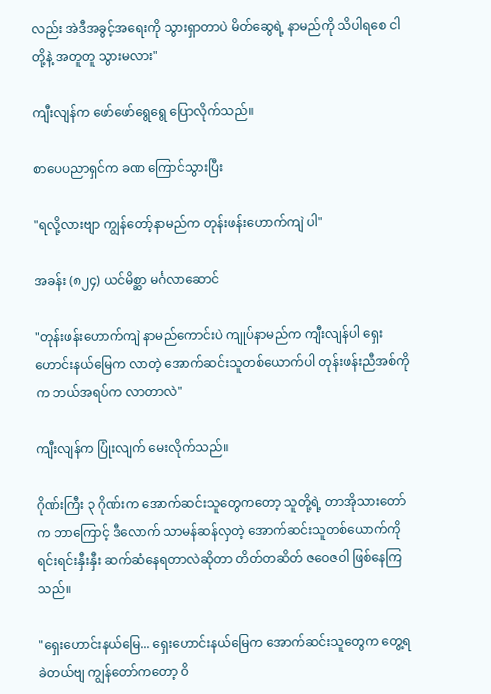လည်း အဲဒီအခွင့်အရေးကို သွားရှာတာပဲ မိတ်ဆွေရဲ့ နာမည်ကို သိပါရစေ ငါတို့နဲ့ အတူတူ သွားမလား"

ကျီးလျန်က ဖော်ဖော်ရွေရွေ ပြောလိုက်သည်။

စာပေပညာရှင်က ခဏ ကြောင်သွားပြီး

"ရလို့လားဗျာ ကျွန်တော့်နာမည်က တုန်းဖန်းဟောက်ကျဲ ပါ"

အခန်း (၈၂၄) ယင်မိစ္ဆာ မင်္ဂလာဆောင်

"တုန်းဖန်းဟောက်ကျဲ နာမည်ကောင်းပဲ ကျုပ်နာမည်က ကျီးလျန်ပါ ရှေးဟောင်းနယ်မြေက လာတဲ့ အောက်ဆင်းသူတစ်ယောက်ပါ တုန်းဖန်းညီအစ်ကိုက ဘယ်အရပ်က လာတာလဲ"

ကျီးလျန်က ပြုံးလျက် မေးလိုက်သည်။

ဂိုဏ်းကြီး ၃ ဂိုဏ်းက အောက်ဆင်းသူတွေကတော့ သူတို့ရဲ့ တာအိုသားတော်က ဘာကြောင့် ဒီလောက် သာမန်ဆန်လှတဲ့ အောက်ဆင်းသူတစ်ယောက်ကို ရင်းရင်းနှီးနှီး ဆက်ဆံနေရတာလဲဆိုတာ တိတ်တဆိတ် ဇဝေဇဝါ ဖြစ်နေကြသည်။

"ရှေးဟောင်းနယ်မြေ... ရှေးဟောင်းနယ်မြေက အောက်ဆင်းသူတွေက တွေ့ရခဲတယ်ဗျ ကျွန်တော်ကတော့ ဝိ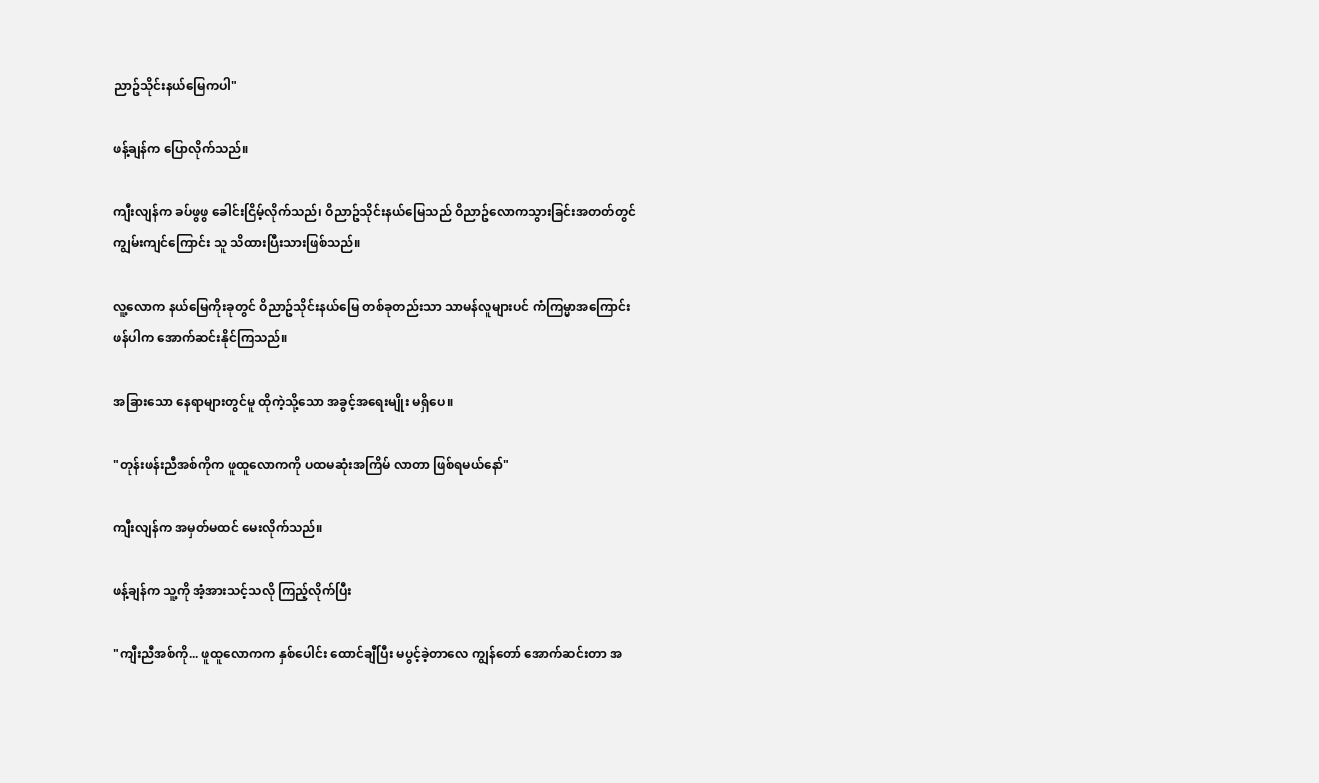ညာဥ်သိုင်းနယ်မြေကပါ"

ဖန့်ချန်က ပြောလိုက်သည်။

ကျီးလျန်က ခပ်ဖွဖွ ခေါင်းငြိမ့်လိုက်သည်၊ ဝိညာဥ်သိုင်းနယ်မြေသည် ဝိညာဥ်လောကသွားခြင်းအတတ်တွင် ကျွမ်းကျင်ကြောင်း သူ သိထားပြီးသားဖြစ်သည်။

လူ့လောက နယ်မြေကိုးခုတွင် ဝိညာဥ်သိုင်းနယ်မြေ တစ်ခုတည်းသာ သာမန်လူများပင် ကံကြမ္မာအကြောင်းဖန်ပါက အောက်ဆင်းနိုင်ကြသည်။

အခြားသော နေရာများတွင်မူ ထိုကဲ့သို့သော အခွင့်အရေးမျိုး မရှိပေ။

"တုန်းဖန်းညီအစ်ကိုက ဖူထူလောကကို ပထမဆုံးအကြိမ် လာတာ ဖြစ်ရမယ်နော်"

ကျီးလျန်က အမှတ်မထင် မေးလိုက်သည်။

ဖန့်ချန်က သူ့ကို အံ့အားသင့်သလို ကြည့်လိုက်ပြီး

"ကျီးညီအစ်ကို... ဖူထူလောကက နှစ်ပေါင်း ထောင်ချီပြီး မပွင့်ခဲ့တာလေ ကျွန်တော် အောက်ဆင်းတာ အ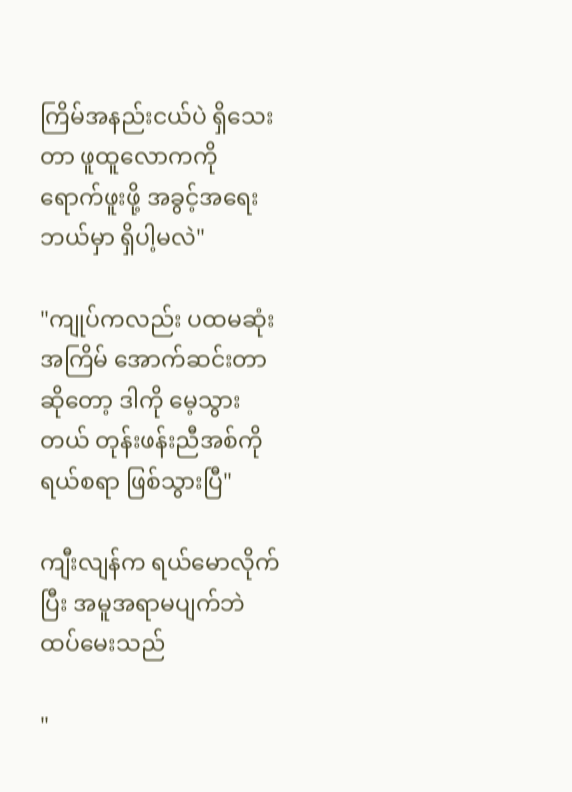ကြိမ်အနည်းငယ်ပဲ ရှိသေးတာ ဖူထူလောကကို ရောက်ဖူးဖို့ အခွင့်အရေး ဘယ်မှာ ရှိပါ့မလဲ"

"ကျုပ်ကလည်း ပထမဆုံးအကြိမ် အောက်ဆင်းတာဆိုတော့ ဒါကို မေ့သွားတယ် တုန်းဖန်းညီအစ်ကို ရယ်စရာ ဖြစ်သွားပြီ"

ကျီးလျန်က ရယ်မောလိုက်ပြီး အမူအရာမပျက်ဘဲ ထပ်မေးသည်

"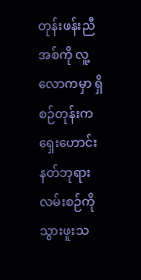တုန်းဖန်းညီအစ်ကို လူ့လောကမှာ ရှိစဉ်တုန်းက ရှေးဟောင်းနတ်ဘုရားလမ်းစဉ်ကို သွားဖူးသ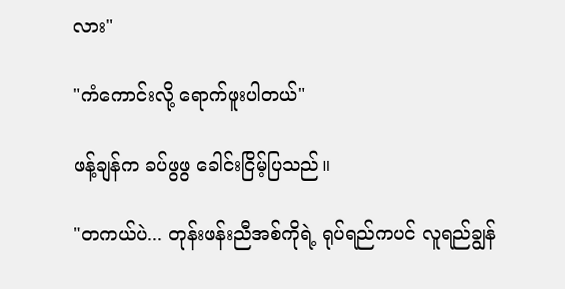လား"

"ကံကောင်းလို့ ရောက်ဖူးပါတယ်"

ဖန့်ချန်က ခပ်ဖွဖွ ခေါင်းငြိမ့်ပြသည်။

"တကယ်ပဲ... တုန်းဖန်းညီအစ်ကိုရဲ့ ရုပ်ရည်ကပင် လူရည်ချွန်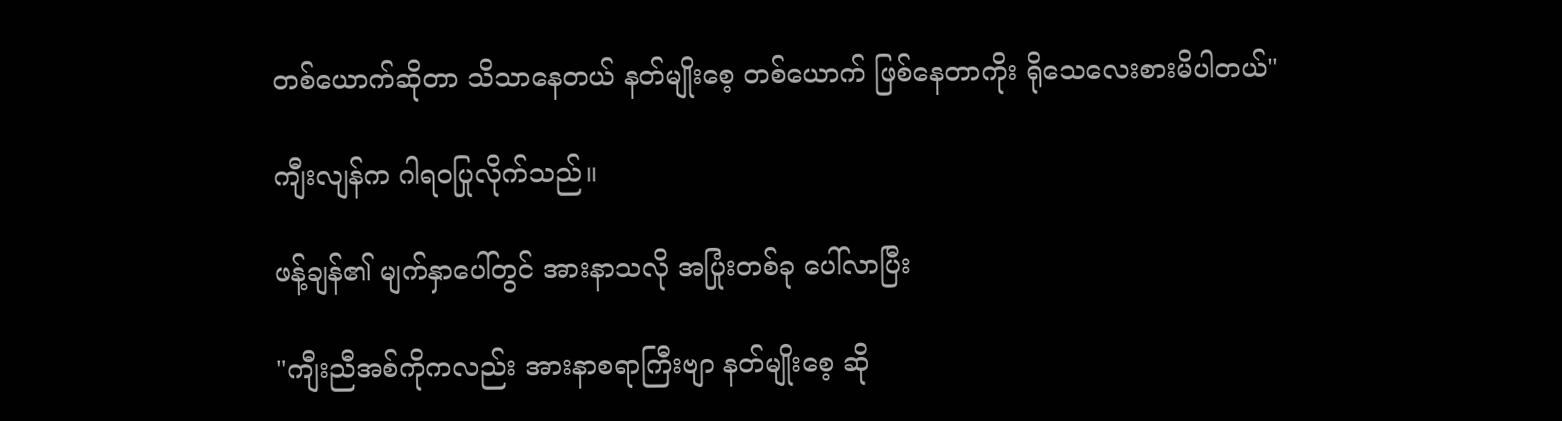တစ်ယောက်ဆိုတာ သိသာနေတယ် နတ်မျိုးစေ့ တစ်ယောက် ဖြစ်နေတာကိုး ရိုသေလေးစားမိပါတယ်"

ကျီးလျန်က ဂါရဝပြုလိုက်သည်။

ဖန့်ချန်၏ မျက်နှာပေါ်တွင် အားနာသလို အပြုံးတစ်ခု ပေါ်လာပြီး

"ကျီးညီအစ်ကိုကလည်း အားနာစရာကြီးဗျာ နတ်မျိုးစေ့ ဆို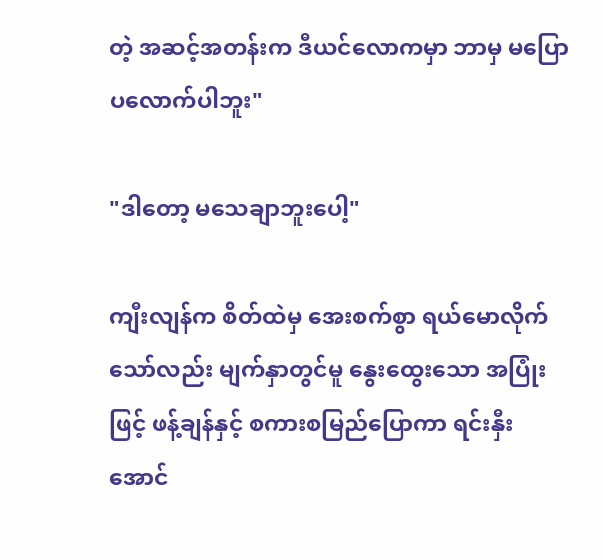တဲ့ အဆင့်အတန်းက ဒီယင်လောကမှာ ဘာမှ မပြောပလောက်ပါဘူး"

"ဒါတော့ မသေချာဘူးပေါ့"

ကျီးလျန်က စိတ်ထဲမှ အေးစက်စွာ ရယ်မောလိုက်သော်လည်း မျက်နှာတွင်မူ နွေးထွေးသော အပြုံးဖြင့် ဖန့်ချန်နှင့် စကားစမြည်ပြောကာ ရင်းနှီးအောင်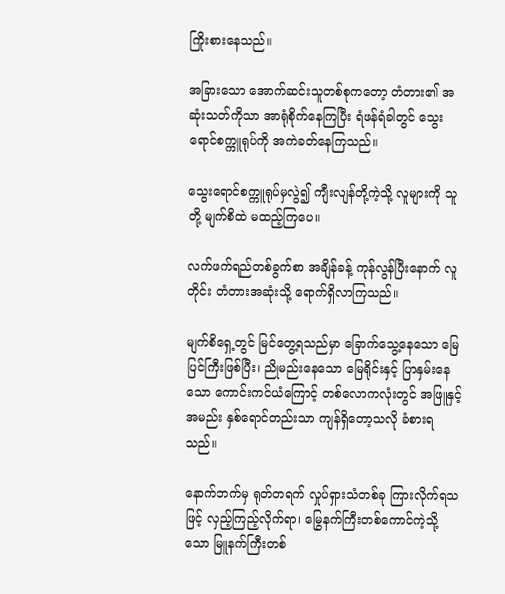ကြိုးစားနေသည်။

အခြားသော အောက်ဆင်းသူတစ်စုကတော့ တံတား၏ အဆုံးသတ်ကိုသာ အာရုံစိုက်နေကြပြီး ရံဖန်ရံခါတွင် သွေးရောင်စက္ကူရုပ်ကို အကဲခတ်နေကြသည်။

သွေးရောင်စက္ကူရုပ်မှလွဲ၍ ကျီးလျန်တို့ကဲ့သို့ လူများကို သူတို့ မျက်စိထဲ မထည့်ကြပေ။

လက်ဖက်ရည်တစ်ခွက်စာ အချိန်ခန့် ကုန်လွန်ပြီးနောက် လူတိုင်း တံတားအဆုံးသို့ ရောက်ရှိလာကြသည်။

မျက်စိရှေ့တွင် မြင်တွေ့ရသည်မှာ ခြောက်သွေ့နေသော မြေပြင်ကြီးဖြစ်ပြီး၊ ညိုမည်းနေသော မြေရိုင်းနှင့် ပြာနှမ်းနေသော ကောင်းကင်ယံကြောင့် တစ်လောကလုံးတွင် အဖြူနှင့် အမည်း နှစ်ရောင်တည်းသာ ကျန်ရှိတော့သလို ခံစားရသည်။

နောက်ဘက်မှ ရုတ်တရက် လှုပ်ရှားသံတစ်ခု ကြားလိုက်ရသဖြင့် လှည့်ကြည့်လိုက်ရာ၊ မြွေနက်ကြီးတစ်ကောင်ကဲ့သို့သော မြူနက်ကြီးတစ်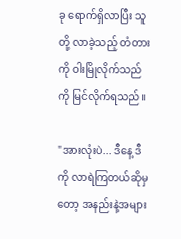ခု ရောက်ရှိလာပြီး သူတို့ လာခဲ့သည့် တံတားကို ဝါးမြိုလိုက်သည်ကို မြင်လိုက်ရသည်။

"အားလုံးပဲ... ဒီနေ့ ဒီကို လာရဲကြတယ်ဆိုမှတော့ အနည်းနဲ့အများ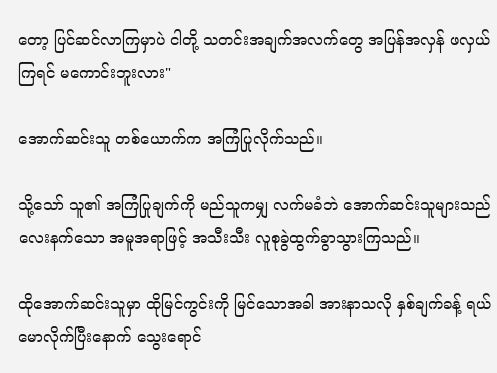တော့ ပြင်ဆင်လာကြမှာပဲ ငါတို့ သတင်းအချက်အလက်တွေ အပြန်အလှန် ဖလှယ်ကြရင် မကောင်းဘူးလား"

အောက်ဆင်းသူ တစ်ယောက်က အကြံပြုလိုက်သည်။

သို့သော် သူ၏ အကြံပြုချက်ကို မည်သူကမျှ လက်မခံဘဲ အောက်ဆင်းသူများသည် လေးနက်သော အမူအရာဖြင့် အသီးသီး လူစုခွဲထွက်ခွာသွားကြသည်။

ထိုအောက်ဆင်းသူမှာ ထိုမြင်ကွင်းကို မြင်သောအခါ အားနာသလို နှစ်ချက်ခန့် ရယ်မောလိုက်ပြီးနောက် သွေးရောင်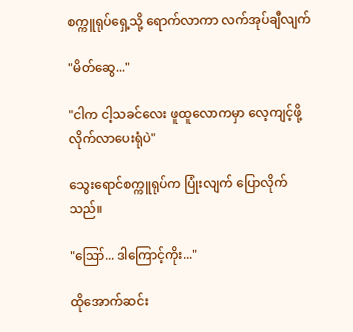စက္ကူရုပ်ရှေ့သို့ ရောက်လာကာ လက်အုပ်ချီလျက်

"မိတ်ဆွေ..."

"ငါက ငါ့သခင်လေး ဖူထူလောကမှာ လေ့ကျင့်ဖို့ လိုက်လာပေးရုံပဲ"

သွေးရောင်စက္ကူရုပ်က ပြုံးလျက် ပြောလိုက်သည်။

"ဪ... ဒါကြောင့်ကိုး..."

ထိုအောက်ဆင်း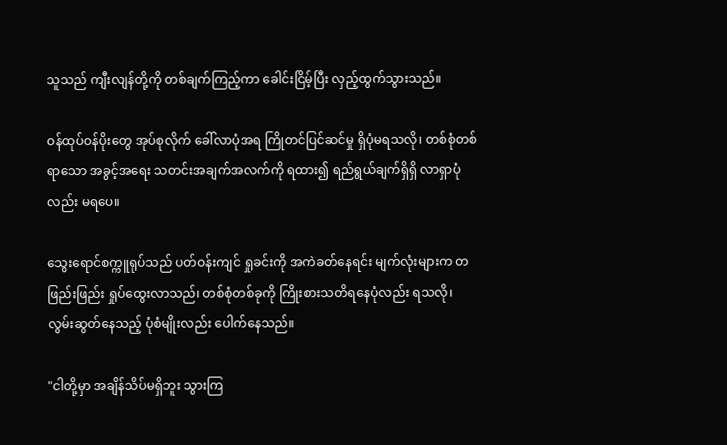သူသည် ကျီးလျန်တို့ကို တစ်ချက်ကြည့်ကာ ခေါင်းငြိမ့်ပြီး လှည့်ထွက်သွားသည်။

ဝန်ထုပ်ဝန်ပိုးတွေ အုပ်စုလိုက် ခေါ်လာပုံအရ ကြိုတင်ပြင်ဆင်မှု ရှိပုံမရသလို၊ တစ်စုံတစ်ရာသော အခွင့်အရေး သတင်းအချက်အလက်ကို ရထား၍ ရည်ရွယ်ချက်ရှိရှိ လာရှာပုံလည်း မရပေ။

သွေးရောင်စက္ကူရုပ်သည် ပတ်ဝန်းကျင် ရှုခင်းကို အကဲခတ်နေရင်း မျက်လုံးများက တဖြည်းဖြည်း ရှုပ်ထွေးလာသည်၊ တစ်စုံတစ်ခုကို ကြိုးစားသတိရနေပုံလည်း ရသလို၊ လွမ်းဆွတ်နေသည့် ပုံစံမျိုးလည်း ပေါက်နေသည်။

"ငါတို့မှာ အချိန်သိပ်မရှိဘူး သွားကြ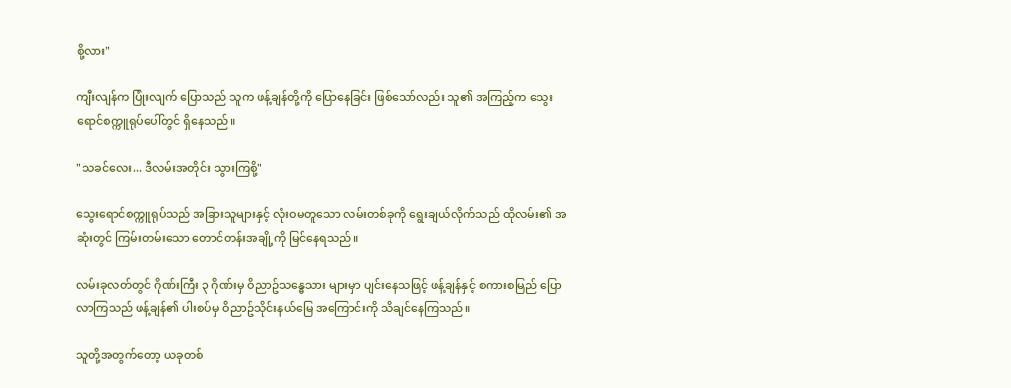စို့လား"

ကျီးလျန်က ပြုံးလျက် ပြောသည် သူက ဖန့်ချန်တို့ကို ပြောနေခြင်း ဖြစ်သော်လည်း သူ၏ အကြည့်က သွေးရောင်စက္ကူရုပ်ပေါ်တွင် ရှိနေသည်။

"သခင်လေး... ဒီလမ်းအတိုင်း သွားကြစို့"

သွေးရောင်စက္ကူရုပ်သည် အခြားသူများနှင့် လုံးဝမတူသော လမ်းတစ်ခုကို ရွေးချယ်လိုက်သည် ထိုလမ်း၏ အဆုံးတွင် ကြမ်းတမ်းသော တောင်တန်းအချို့ကို မြင်နေရသည်။

လမ်းခုလတ်တွင် ဂိုဏ်းကြီး ၃ ဂိုဏ်းမှ ဝိညာဥ်သန္ဓေသား များမှာ ပျင်းနေသဖြင့် ဖန့်ချန်နှင့် စကားစမြည် ပြောလာကြသည် ဖန့်ချန်၏ ပါးစပ်မှ ဝိညာဥ်သိုင်းနယ်မြေ အကြောင်းကို သိချင်နေကြသည်။

သူတို့အတွက်တော့ ယခုတစ်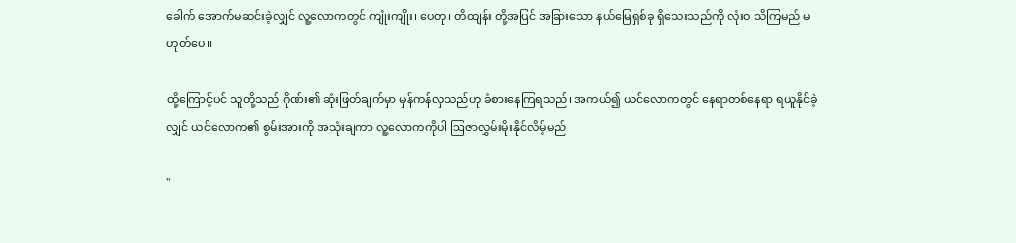ခေါက် အောက်မဆင်းခဲ့လျှင် လူ့လောကတွင် ကျုံးကျိုး၊ ပေတု၊ တိထျန်း တို့အပြင် အခြားသော နယ်မြေရှစ်ခု ရှိသေးသည်ကို လုံးဝ သိကြမည် မဟုတ်ပေ။

ထို့ကြောင့်ပင် သူတို့သည် ဂိုဏ်း၏ ဆုံးဖြတ်ချက်မှာ မှန်ကန်လှသည်ဟု ခံစားနေကြရသည်၊ အကယ်၍ ယင်လောကတွင် နေရာတစ်နေရာ ရယူနိုင်ခဲ့လျှင် ယင်လောက၏ စွမ်းအားကို အသုံးချကာ လူ့လောကကိုပါ ဩဇာလွှမ်းမိုးနိုင်လိမ့်မည်

"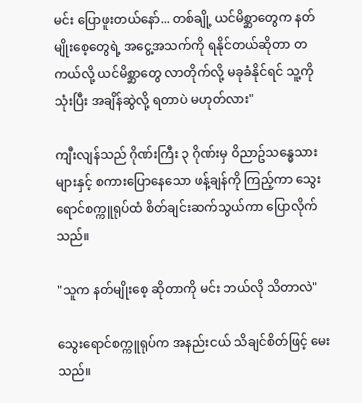မင်း ပြောဖူးတယ်နော်... တစ်ချို့ ယင်မိစ္ဆာတွေက နတ်မျိုးစေ့တွေရဲ့ အငွေ့အသက်ကို ရနိုင်တယ်ဆိုတာ တကယ်လို့ ယင်မိစ္ဆာတွေ လာတိုက်လို့ မခုခံနိုင်ရင် သူ့ကို သုံးပြီး အချိန်ဆွဲလို့ ရတာပဲ မဟုတ်လား"

ကျီးလျန်သည် ဂိုဏ်းကြီး ၃ ဂိုဏ်းမှ ဝိညာဥ်သန္ဓေသားများနှင့် စကားပြောနေသော ဖန့်ချန်ကို ကြည့်ကာ သွေးရောင်စက္ကူရုပ်ထံ စိတ်ချင်းဆက်သွယ်ကာ ပြောလိုက်သည်။

"သူက နတ်မျိုးစေ့ ဆိုတာကို မင်း ဘယ်လို သိတာလဲ"

သွေးရောင်စက္ကူရုပ်က အနည်းငယ် သိချင်စိတ်ဖြင့် မေးသည်။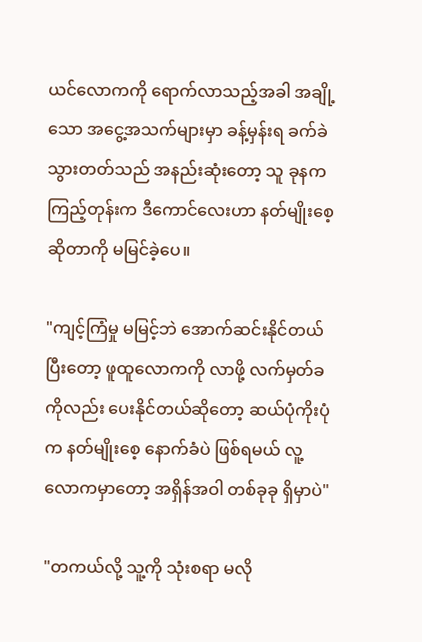ယင်လောကကို ရောက်လာသည့်အခါ အချို့သော အငွေ့အသက်များမှာ ခန့်မှန်းရ ခက်ခဲသွားတတ်သည် အနည်းဆုံးတော့ သူ ခုနက ကြည့်တုန်းက ဒီကောင်လေးဟာ နတ်မျိုးစေ့ ဆိုတာကို မမြင်ခဲ့ပေ။

"ကျင့်ကြံမှု မမြင့်ဘဲ အောက်ဆင်းနိုင်တယ် ပြီးတော့ ဖူထူလောကကို လာဖို့ လက်မှတ်ခကိုလည်း ပေးနိုင်တယ်ဆိုတော့ ဆယ်ပုံကိုးပုံက နတ်မျိုးစေ့ နောက်ခံပဲ ဖြစ်ရမယ် လူ့လောကမှာတော့ အရှိန်အဝါ တစ်ခုခု ရှိမှာပဲ"

"တကယ်လို့ သူ့ကို သုံးစရာ မလို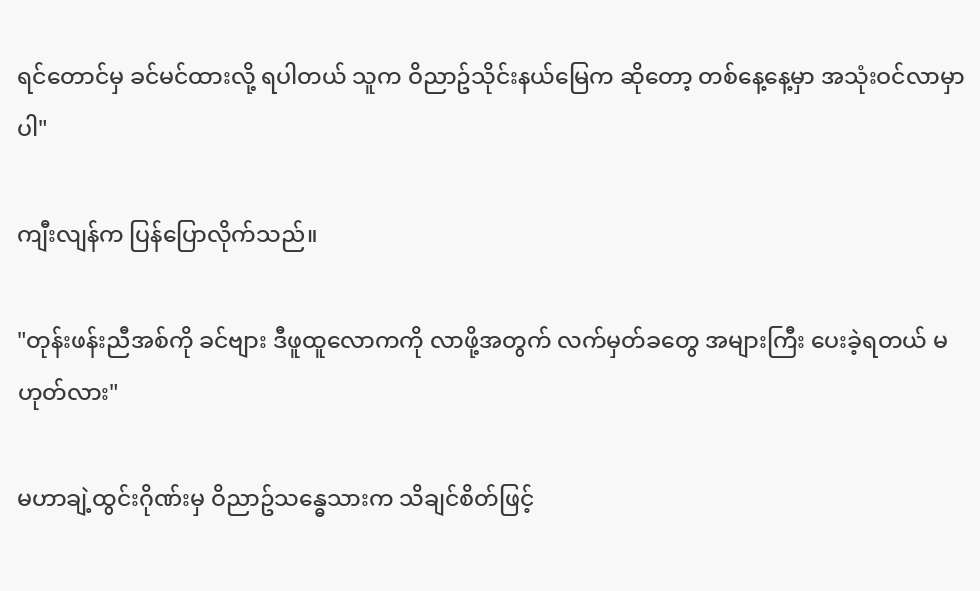ရင်တောင်မှ ခင်မင်ထားလို့ ရပါတယ် သူက ဝိညာဥ်သိုင်းနယ်မြေက ဆိုတော့ တစ်နေ့နေ့မှာ အသုံးဝင်လာမှာပါ"

ကျီးလျန်က ပြန်ပြောလိုက်သည်။

"တုန်းဖန်းညီအစ်ကို ခင်ဗျား ဒီဖူထူလောကကို လာဖို့အတွက် လက်မှတ်ခတွေ အများကြီး ပေးခဲ့ရတယ် မဟုတ်လား"

မဟာချဲ့ထွင်းဂိုဏ်းမှ ဝိညာဥ်သန္ဓေသားက သိချင်စိတ်ဖြင့်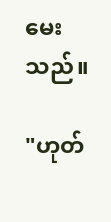မေးသည်။

"ဟုတ်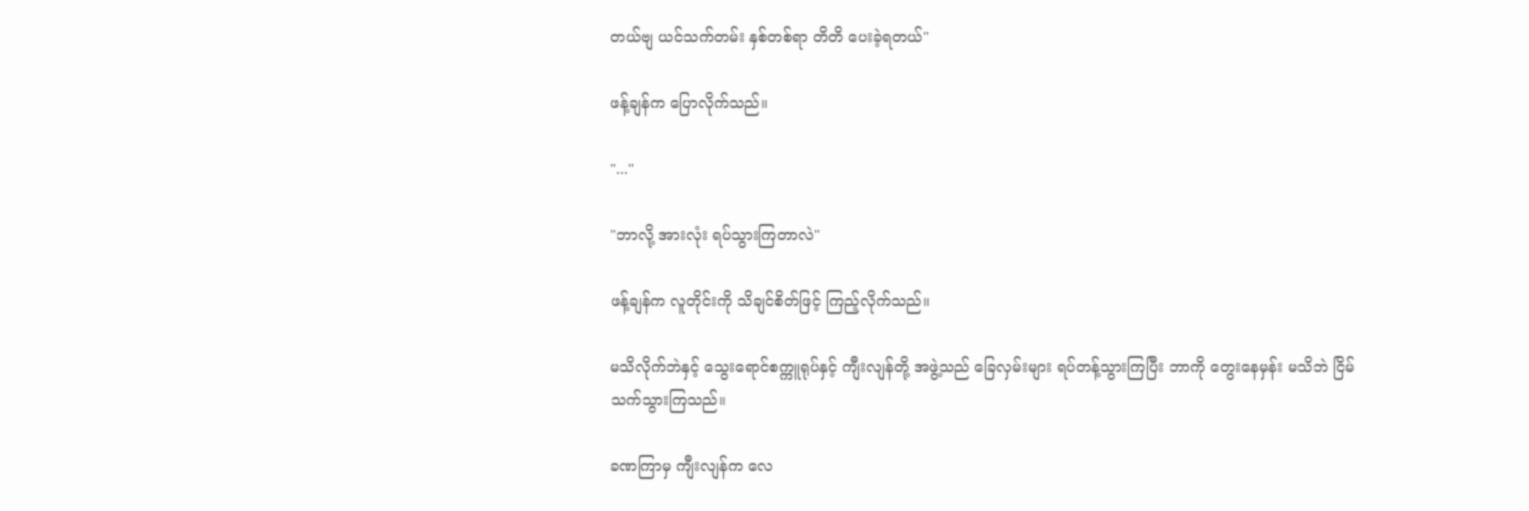တယ်ဗျ ယင်သက်တမ်း နှစ်တစ်ရာ တိတိ ပေးခဲ့ရတယ်"

ဖန့်ချန်က ပြောလိုက်သည်။

"..."

"ဘာလို့ အားလုံး ရပ်သွားကြတာလဲ"

ဖန့်ချန်က လူတိုင်းကို သိချင်စိတ်ဖြင့် ကြည့်လိုက်သည်။

မသိလိုက်ဘဲနှင့် သွေးရောင်စက္ကူရုပ်နှင့် ကျီးလျန်တို့ အဖွဲ့သည် ခြေလှမ်းများ ရပ်တန့်သွားကြပြီး ဘာကို တွေးနေမှန်း မသိဘဲ ငြိမ်သက်သွားကြသည်။

ခဏကြာမှ ကျီးလျန်က လေ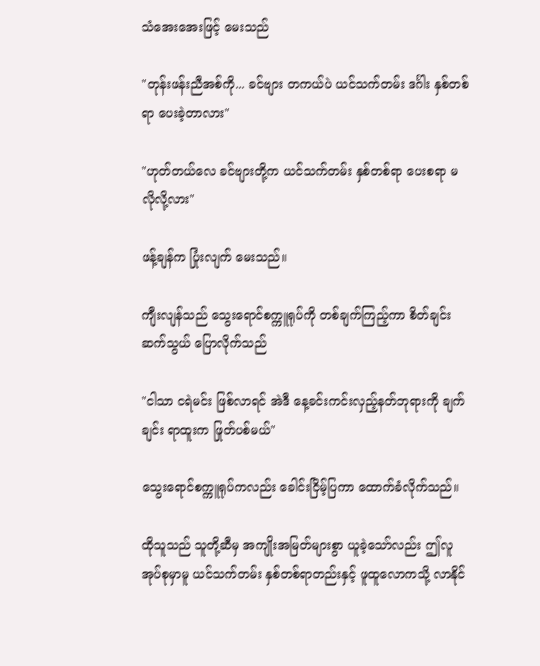သံအေးအေးဖြင့် မေးသည်

"တုန်းဖန်းညီအစ်ကို... ခင်ဗျား တကယ်ပဲ ယင်သက်တမ်း ဒင်္ဂါး နှစ်တစ်ရာ ပေးခဲ့တာလား"

"ဟုတ်တယ်လေ ခင်ဗျားတို့က ယင်သက်တမ်း နှစ်တစ်ရာ ပေးစရာ မလိုလို့လား"

ဖန့်ချန်က ပြုံးလျက် မေးသည်။

ကျီးလျန်သည် သွေးရောင်စက္ကူရုပ်ကို တစ်ချက်ကြည့်ကာ စိတ်ချင်းဆက်သွယ် ပြောလိုက်သည်

"ငါသာ ငရဲမင်း ဖြစ်လာရင် အဲဒီ နေ့ခင်းကင်းလှည့်နတ်ဘုရားကို ချက်ချင်း ရာထူးက ဖြုတ်ပစ်မယ်"

သွေးရောင်စက္ကူရုပ်ကလည်း ခေါင်းငြိမ့်ပြကာ ထောက်ခံလိုက်သည်။

ထိုသူသည် သူတို့ဆီမှ အကျိုးအမြတ်များစွာ ယူခဲ့သော်လည်း ဤလူအုပ်စုမှာမူ ယင်သက်တမ်း နှစ်တစ်ရာတည်းနှင့် ဖူထူလောကသို့ လာနိုင်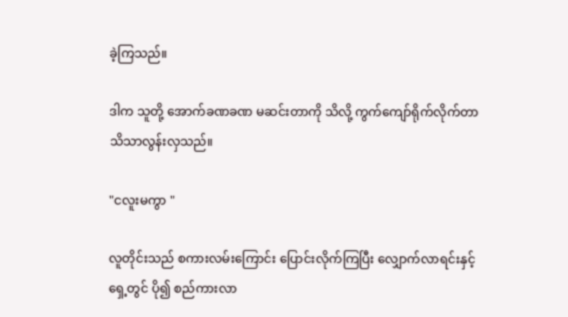ခဲ့ကြသည်။

ဒါက သူတို့ အောက်ခဏခဏ မဆင်းတာကို သိလို့ ကွက်ကျော်ရိုက်လိုက်တာ သိသာလွန်းလှသည်။

"ငလူးမကွာ "

လူတိုင်းသည် စကားလမ်းကြောင်း ပြောင်းလိုက်ကြပြီး လျှောက်လာရင်းနှင့် ရှေ့တွင် ပို၍ စည်ကားလာ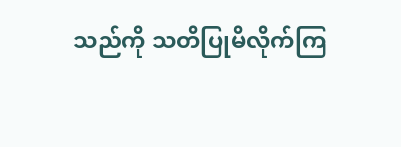သည်ကို သတိပြုမိလိုက်ကြ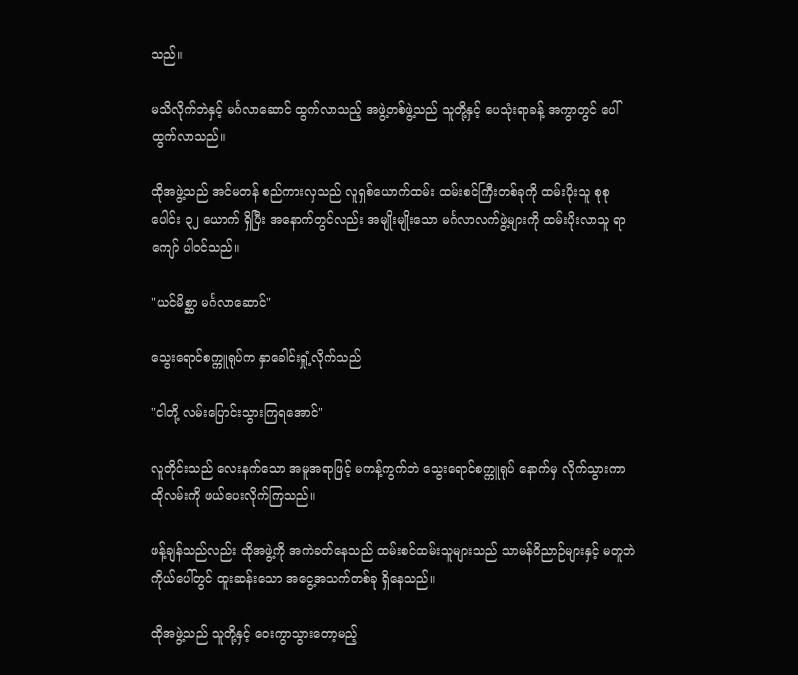သည်။

မသိလိုက်ဘဲနှင့် မင်္ဂလာဆောင် ထွက်လာသည့် အဖွဲ့တစ်ဖွဲ့သည် သူတို့နှင့် ပေသုံးရာခန့် အကွာတွင် ပေါ်ထွက်လာသည်။

ထိုအဖွဲ့သည် အင်မတန် စည်ကားလှသည် လူရှစ်ယောက်ထမ်း ထမ်းစင်ကြီးတစ်ခုကို ထမ်းပိုးသူ စုစုပေါင်း ၃၂ ယောက် ရှိပြီး အနောက်တွင်လည်း အမျိုးမျိုးသော မင်္ဂလာလက်ဖွဲ့များကို ထမ်းပိုးလာသူ ရာကျော် ပါဝင်သည်။

"ယင်မိစ္ဆာ မင်္ဂလာဆောင်"

သွေးရောင်စက္ကူရုပ်က နှာခေါင်းရှုံ့လိုက်သည်

"ငါတို့ လမ်းပြောင်းသွားကြရအောင်"

လူတိုင်းသည် လေးနက်သော အမူအရာဖြင့် မကန့်ကွက်ဘဲ သွေးရောင်စက္ကူရုပ် နောက်မှ လိုက်သွားကာ ထိုလမ်းကို ဖယ်ပေးလိုက်ကြသည်။

ဖန့်ချန်သည်လည်း ထိုအဖွဲ့ကို အကဲခတ်နေသည် ထမ်းစင်ထမ်းသူများသည် သာမန်ဝိညာဉ်များနှင့် မတူဘဲ ကိုယ်ပေါ်တွင် ထူးဆန်းသော အငွေ့အသက်တစ်ခု ရှိနေသည်။

ထိုအဖွဲ့သည် သူတို့နှင့် ဝေးကွာသွားတော့မည့်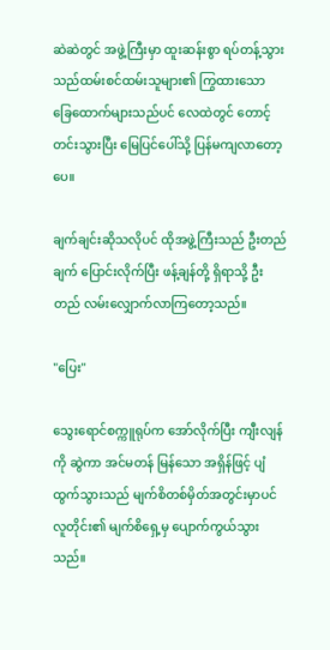ဆဲဆဲတွင် အဖွဲ့ကြီးမှာ ထူးဆန်းစွာ ရပ်တန့်သွားသည်ထမ်းစင်ထမ်းသူများ၏ ကြွထားသော ခြေထောက်များသည်ပင် လေထဲတွင် တောင့်တင်းသွားပြီး မြေပြင်ပေါ်သို့ ပြန်မကျလာတော့ပေ။

ချက်ချင်းဆိုသလိုပင် ထိုအဖွဲ့ကြီးသည် ဦးတည်ချက် ပြောင်းလိုက်ပြီး ဖန့်ချန်တို့ ရှိရာသို့ ဦးတည် လမ်းလျှောက်လာကြတော့သည်။

"ပြေး"

သွေးရောင်စက္ကူရုပ်က အော်လိုက်ပြီး ကျီးလျန်ကို ဆွဲကာ အင်မတန် မြန်သော အရှိန်ဖြင့် ပျံထွက်သွားသည် မျက်စိတစ်မှိတ်အတွင်းမှာပင် လူတိုင်း၏ မျက်စိရှေ့မှ ပျောက်ကွယ်သွားသည်။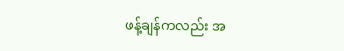ဖန့်ချန်ကလည်း အ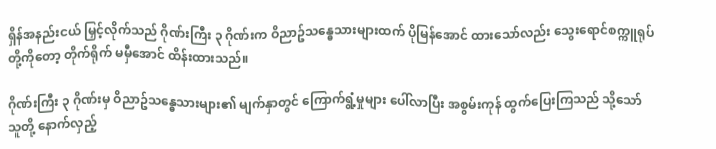ရှိန်အနည်းငယ် မြှင့်လိုက်သည် ဂိုဏ်းကြီး ၃ ဂိုဏ်းက ဝိညာဥ်သန္ဓေသားများထက် ပိုမြန်အောင် ထားသော်လည်း သွေးရောင်စက္ကူရုပ်တို့ကိုတော့ တိုက်ရိုက် မမှီအောင် ထိန်းထားသည်။

ဂိုဏ်းကြီး ၃ ဂိုဏ်းမှ ဝိညာဥ်သန္ဓေသားများ၏ မျက်နှာတွင် ကြောက်ရွံ့မှုများ ပေါ်လာပြီး အစွမ်းကုန် ထွက်ပြေးကြသည် သို့သော် သူတို့ နောက်လှည့်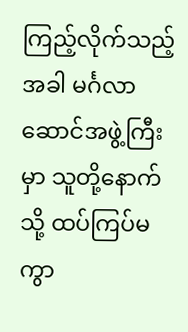ကြည့်လိုက်သည့်အခါ မင်္ဂလာဆောင်အဖွဲ့ကြီးမှာ သူတို့နောက်သို့ ထပ်ကြပ်မကွာ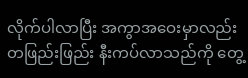လိုက်ပါလာပြီး အကွာအဝေးမှာလည်း တဖြည်းဖြည်း နီးကပ်လာသည်ကို တွေ့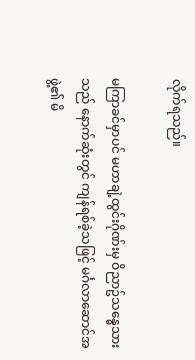လိုက်ရသည်။

မကြာခင်မှာပင် မဟာချဲ့ထွင်းဂိုဏ်းမှ ဝိညာဥ်သန္ဓေသားသည် နောက်ဆုံးတွင် ကျန်ရစ်ခဲ့သဖြင့် မင်္ဂလာဆောင်အဖွဲ့၏ မိ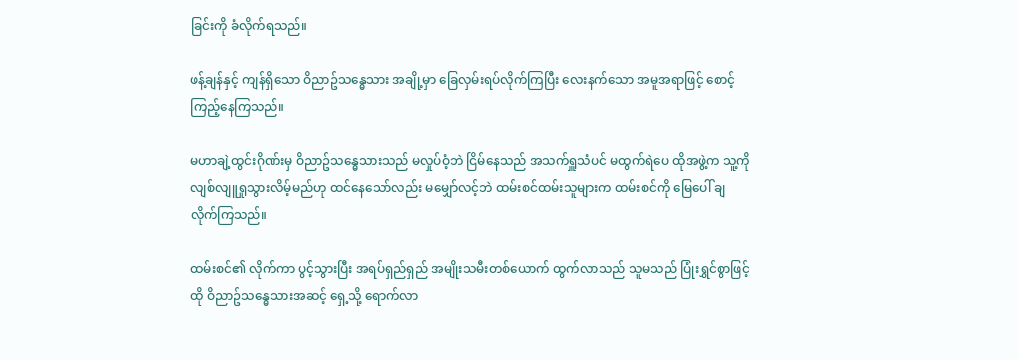ခြင်းကို ခံလိုက်ရသည်။

ဖန့်ချန်နှင့် ကျန်ရှိသော ဝိညာဥ်သန္ဓေသား အချို့မှာ ခြေလှမ်းရပ်လိုက်ကြပြီး လေးနက်သော အမူအရာဖြင့် စောင့်ကြည့်နေကြသည်။

မဟာချဲ့ထွင်းဂိုဏ်းမှ ဝိညာဥ်သန္ဓေသားသည် မလှုပ်ဝံ့ဘဲ ငြိမ်နေသည် အသက်ရှူသံပင် မထွက်ရဲပေ ထိုအဖွဲ့က သူ့ကို လျစ်လျူရှုသွားလိမ့်မည်ဟု ထင်နေသော်လည်း မမျှော်လင့်ဘဲ ထမ်းစင်ထမ်းသူများက ထမ်းစင်ကို မြေပေါ် ချလိုက်ကြသည်။

ထမ်းစင်၏ လိုက်ကာ ပွင့်သွားပြီး အရပ်ရှည်ရှည် အမျိုးသမီးတစ်ယောက် ထွက်လာသည် သူမသည် ပြုံးရွှင်စွာဖြင့် ထို ဝိညာဥ်သန္ဓေသားအဆင့် ရှေ့သို့ ရောက်လာ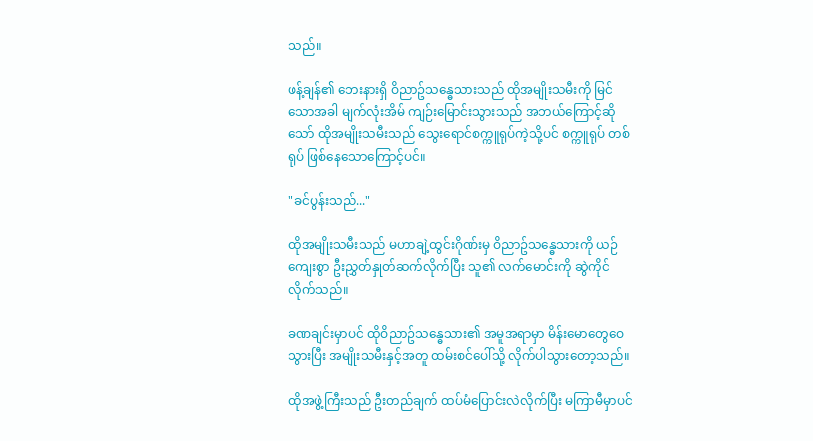သည်။

ဖန့်ချန်၏ ဘေးနားရှိ ဝိညာဥ်သန္ဓေသားသည် ထိုအမျိုးသမီးကို မြင်သောအခါ မျက်လုံးအိမ် ကျဉ်းမြောင်းသွားသည် အဘယ်ကြောင့်ဆိုသော် ထိုအမျိုးသမီးသည် သွေးရောင်စက္ကူရုပ်ကဲ့သို့ပင် စက္ကူရုပ် တစ်ရုပ် ဖြစ်နေသောကြောင့်ပင်။

"ခင်ပွန်းသည်..."

ထိုအမျိုးသမီးသည် မဟာချဲ့ထွင်းဂိုဏ်းမှ ဝိညာဥ်သန္ဓေသားကို ယဉ်ကျေးစွာ ဦးညွှတ်နှုတ်ဆက်လိုက်ပြီး သူ၏ လက်မောင်းကို ဆွဲကိုင်လိုက်သည်။

ခဏချင်းမှာပင် ထိုဝိညာဥ်သန္ဓေသား၏ အမူအရာမှာ မိန်းမောတွေဝေသွားပြီး အမျိုးသမီးနှင့်အတူ ထမ်းစင်ပေါ်သို့ လိုက်ပါသွားတော့သည်။

ထိုအဖွဲ့ကြီးသည် ဦးတည်ချက် ထပ်မံပြောင်းလဲလိုက်ပြီး မကြာမီမှာပင်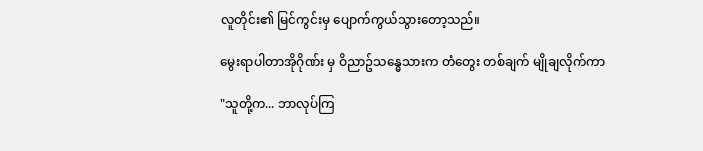လူတိုင်း၏ မြင်ကွင်းမှ ပျောက်ကွယ်သွားတော့သည်။

မွေးရာပါတာအိုဂိုဏ်း မှ ဝိညာဥ်သန္ဓေသားက တံတွေး တစ်ချက် မျိုချလိုက်ကာ

"သူတို့က... ဘာလုပ်ကြ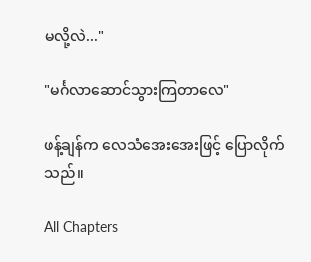မလို့လဲ..."

"မင်္ဂလာဆောင်သွားကြတာလေ"

ဖန့်ချန်က လေသံအေးအေးဖြင့် ပြောလိုက်သည်။

All Chapters